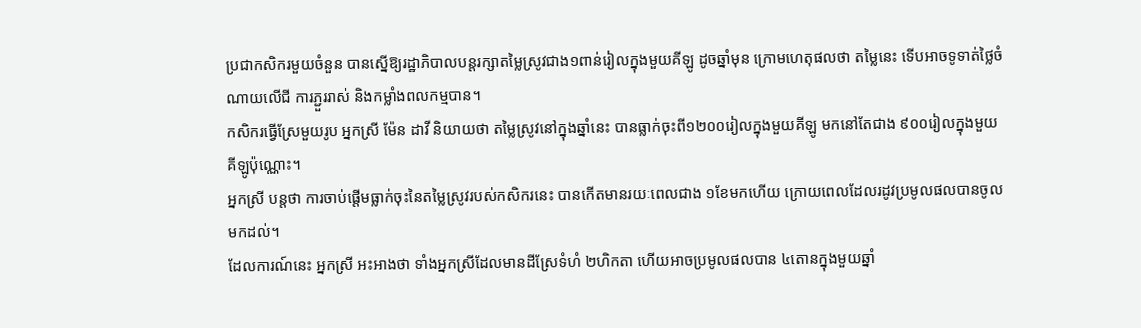ប្រជាកសិករមួយចំនួន បានស្នើឱ្យរដ្ឋាភិបាលបន្តរក្សាតម្លៃស្រូវជាង១ពាន់រៀលក្នុងមួយគីឡូ ដូចឆ្នាំមុន ក្រោមហេតុផលថា តម្លៃនេះ ទើបអាចទូទាត់ថ្លៃចំណាយលើជី ការភ្ជួររាស់ និងកម្លាំងពលកម្មបាន។
កសិករធ្វើស្រែមួយរូប អ្នកស្រី ម៉ែន ដាវី និយាយថា តម្លៃស្រូវនៅក្នុងឆ្នាំនេះ បានធ្លាក់ចុះពី១២០០រៀលក្នុងមួយគីឡូ មកនៅតែជាង ៩០០រៀលក្នុងមួយគីឡូប៉ុណ្ណោះ។
អ្នកស្រី បន្តថា ការចាប់ផ្ដើមធ្លាក់ចុះនៃតម្លៃស្រូវរបស់កសិករនេះ បានកើតមានរយៈពេលជាង ១ខែមកហើយ ក្រោយពេលដែលរដូវប្រមូលផលបានចូលមកដល់។
ដែលការណ៍នេះ អ្នកស្រី អះអាងថា ទាំងអ្នកស្រីដែលមានដីស្រែទំហំ ២ហិកតា ហើយអាចប្រមូលផលបាន ៤តោនក្នុងមួយឆ្នាំ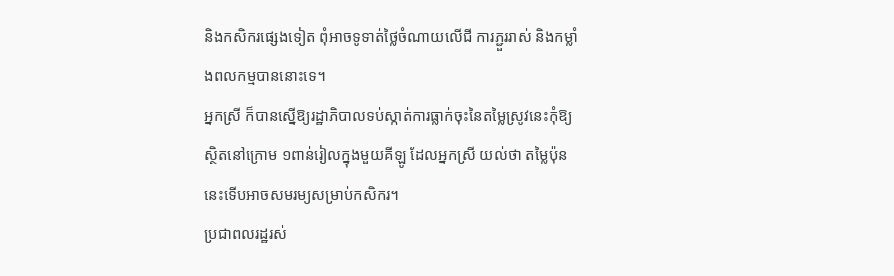និងកសិករផ្សេងទៀត ពុំអាចទូទាត់ថ្លៃចំណាយលើជី ការភ្ជួររាស់ និងកម្លាំងពលកម្មបាននោះទេ។
អ្នកស្រី ក៏បានស្នើឱ្យរដ្ឋាភិបាលទប់ស្កាត់ការធ្លាក់ចុះនៃតម្លៃស្រូវនេះកុំឱ្យស្ថិតនៅក្រោម ១ពាន់រៀលក្នុងមួយគីឡូ ដែលអ្នកស្រី យល់ថា តម្លៃប៉ុននេះទើបអាចសមរម្យសម្រាប់កសិករ។
ប្រជាពលរដ្ឋរស់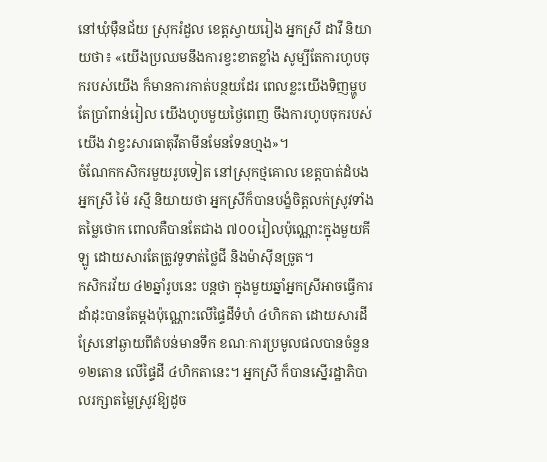នៅឃុំម៉ឺនជ័យ ស្រុករំដួល ខេត្តស្វាយរៀង អ្នកស្រី ដាវី និយាយថា៖ «យើងប្រឈមនឹងការខ្វះខាតខ្លាំង សូម្បីតែការហូបចុករបស់យើង ក៏មានការកាត់បន្ថយដែរ ពេលខ្លះយើងទិញម្ហូបតែប្រាំពាន់រៀល យើងហូបមួយថ្ងៃពេញ ចឹងការហូបចុករបស់យើង វាខ្វះសារធាតុវីតាមីនមែនទែនហ្មង»។
ចំណែកកសិករមួយរូបទៀត នៅស្រុកថ្មគោល ខេត្តបាត់ដំបង អ្នកស្រី ម៉ៃ រស្មី និយាយថា អ្នកស្រីក៏បានបង្ខំចិត្តលក់ស្រូវទាំងតម្លៃថោក ពោលគឺបានតែជាង ៧០០រៀលប៉ុណ្ណោះក្នុងមួយគីឡូ ដោយសារតែត្រូវទូទាត់ថ្លៃជី និងម៉ាស៊ីនច្រូត។
កសិករវ័យ ៤២ឆ្នាំរូបនេះ បន្តថា ក្នុងមួយឆ្នាំអ្នកស្រីអាចធ្វើការដាំដុះបានតែម្ដងប៉ុណ្ណោះលើផ្ទៃដីទំហំ ៤ហិកតា ដោយសារដីស្រែនៅឆ្ងាយពីតំបន់មានទឹក ខណៈការប្រមូលផលបានចំនួន ១២តោន លើផ្ទៃដី ៤ហិកតានេះ។ អ្នកស្រី ក៏បានស្នើរដ្ឋាភិបាលរក្សាតម្លៃស្រូវឱ្យដូច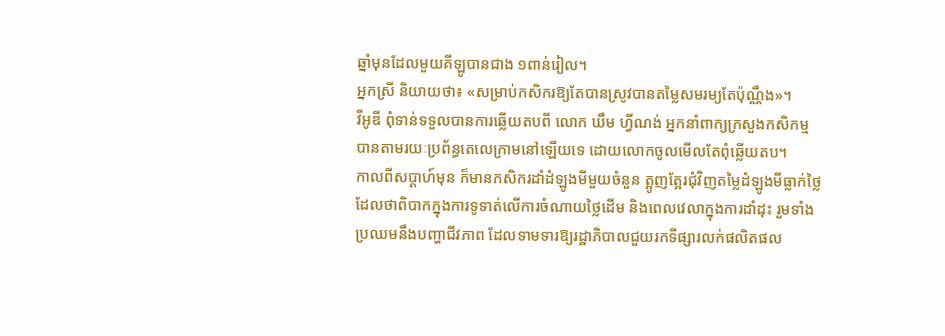ឆ្នាំមុនដែលមួយគីឡូបានជាង ១ពាន់រៀល។
អ្នកស្រី និយាយថា៖ «សម្រាប់កសិករឱ្យតែបានស្រូវបានតម្លៃសមរម្យតែប៉ុណ្ណឹង»។
វីអូឌី ពុំទាន់ទទួលបានការឆ្លើយតបពី លោក ឃឹម ហ្វីណង់ អ្នកនាំពាក្យក្រសួងកសិកម្មបានតាមរយៈប្រព័ន្ធតេលេក្រាមនៅឡើយទេ ដោយលោកចូលមើលតែពុំឆ្លើយតប។
កាលពីសប្ដាហ៍មុន ក៏មានកសិករដាំដំឡូងមីមួយចំនួន ត្អូញត្អែរជុំវិញតម្លៃដំឡូងមីធ្លាក់ថ្លៃ ដែលថាពិបាកក្នុងការទូទាត់លើការចំណាយថ្លៃដើម និងពេលវេលាក្នុងការដាំដុះ រួមទាំងប្រឈមនឹងបញ្ហាជីវភាព ដែលទាមទារឱ្យរដ្ឋាភិបាលជួយរកទីផ្សារលក់ផលិតផល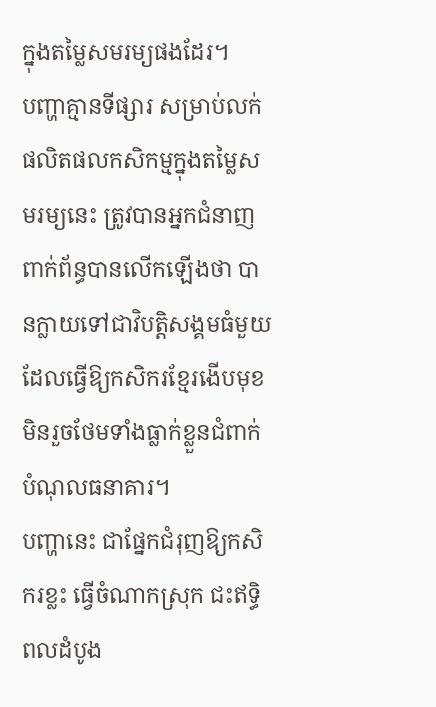ក្នុងតម្លៃសមរម្យផងដែរ។
បញ្ហាគ្មានទីផ្សារ សម្រាប់លក់ផលិតផលកសិកម្មក្នុងតម្លៃសមរម្យនេះ ត្រូវបានអ្នកជំនាញពាក់ព័ន្ធបានលើកឡើងថា បានក្លាយទៅជាវិបត្តិសង្គមធំមួយ ដែលធ្វើឱ្យកសិករខ្មែរងើបមុខមិនរួចថែមទាំងធ្លាក់ខ្លួនជំពាក់បំណុលធនាគារ។
បញ្ហានេះ ជាផ្នែកជំរុញឱ្យកសិករខ្លះ ធ្វើចំណាកស្រុក ជះឥទ្ធិពលដំបូង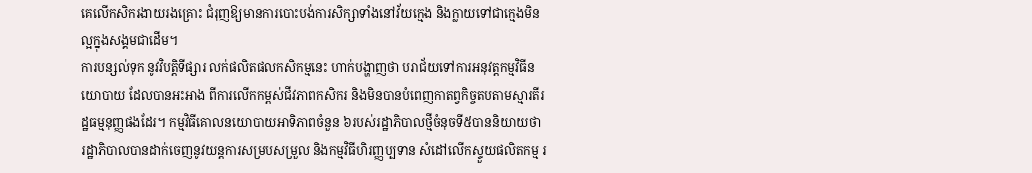គេលើកសិករងាយរងគ្រោះ ជំរុញឱ្យមានការបោះបង់ការសិក្សាទាំងនៅវ័យក្មេង និងក្លាយទៅជាក្មេងមិនល្អក្នុងសង្គមជាដើម។
ការបន្សល់ទុក នូវវិបត្តិទីផ្សារ លក់ផលិតផលកសិកម្មនេះ ហាក់បង្ហាញថា បរាជ័យទៅការអនុវត្តកម្មវិធីនយោបាយ ដែលបានអះអាង ពីការលើកកម្ពស់ជីវភាពកសិករ និងមិនបានបំពេញកាតព្វកិច្ចតបតាមស្មារតីរដ្ឋធម្មនុញ្ញផងដែរ។ កម្មវិធីគោលនយោបាយអាទិភាពចំនួន ៦របស់រដ្ឋាភិបាលថ្មីចំនុចទី៥បាននិយាយថា រដ្ឋាភិបាលបានដាក់ចេញនូវយន្តការសម្របសម្រួល និងកម្មវិធីហិរញ្ញប្បទាន សំដៅលើកស្ទួយផលិតកម្ម រ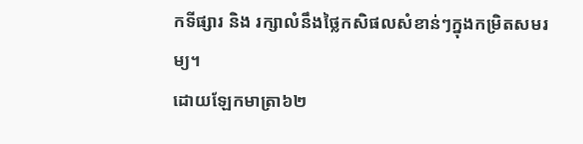កទីផ្សារ និង រក្សាលំនឹងថ្លៃកសិផលសំខាន់ៗក្នុងកម្រិតសមរម្យ។
ដោយឡែកមាត្រា៦២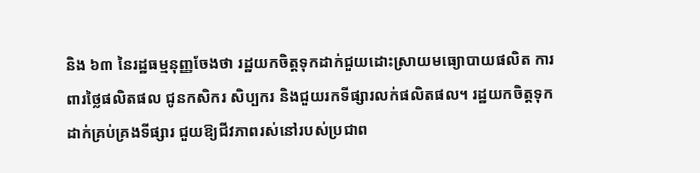និង ៦៣ នៃរដ្ឋធម្មនុញ្ញចែងថា រដ្ឋយកចិត្តទុកដាក់ជួយដោះស្រាយមធ្យោបាយផលិត ការពារថ្លៃផលិតផល ជូនកសិករ សិប្បករ និងជួយរកទីផ្សារលក់ផលិតផល។ រដ្ឋយកចិត្តទុកដាក់គ្រប់គ្រងទីផ្សារ ជួយឱ្យជីវភាពរស់នៅរបស់ប្រជាព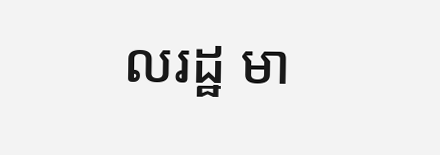លរដ្ឋ មា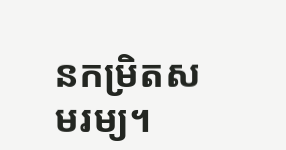នកម្រិតសមរម្យ។